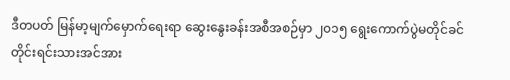ဒီတပတ် မြန်မာ့မျက်မှောက်ရေးရာ ဆွေးနွေးခန်းအစီအစဉ်မှာ ၂၀၁၅ ရွေးကောက်ပွဲမတိုင်ခင် တိုင်းရင်းသားအင်အား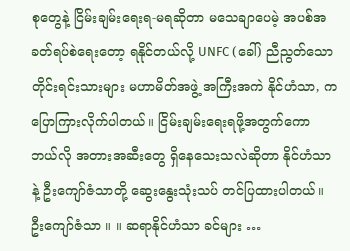စုတွေနဲ့ ငြိမ်းချမ်းရေးရ-မရဆိုတာ မသေချာပေမဲ့ အပစ်အခတ်ရပ်စဲရေးတော့ ရနိုင်တယ်လို့ UNFC (ခေါ်) ညီညွတ်သောတိုင်းရင်းသားများ မဟာမိတ်အဖွဲ့ အကြီးအကဲ နိုင်ဟံသာ, က ပြောကြားလိုက်ပါတယ်။ ငြိမ်းချမ်းရေးရဖို့အတွက်ကော ဘယ်လို အတားအဆီးတွေ ရှိနေသေးသလဲဆိုတာ နိုင်ဟံသာ နဲ့ ဦးကျော်ဇံသာတို့ ဆွေးနွေးသုံးသပ် တင်ပြထားပါတယ်။
ဦးကျော်ဇံသာ ။ ။ ဆရာနိုင်ဟံသာ ခင်များ …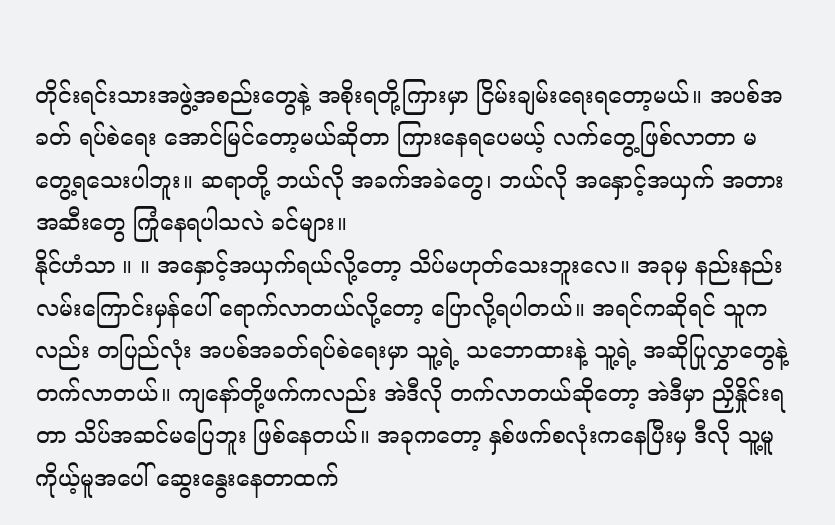တိုင်းရင်းသားအဖွဲ့အစည်းတွေနဲ့ အစိုးရတို့ကြားမှာ ငြိမ်းချမ်းရေးရတော့မယ်။ အပစ်အခတ် ရပ်စဲရေး အောင်မြင်တော့မယ်ဆိုတာ ကြားနေရပေမယ့် လက်တွေ့ဖြစ်လာတာ မတွေ့ရသေးပါဘူး။ ဆရာတို့ ဘယ်လို အခက်အခဲတွေ၊ ဘယ်လို အနှောင့်အယှက် အတားအဆီးတွေ ကြုံနေရပါသလဲ ခင်များ။
နိုင်ဟံသာ ။ ။ အနှောင့်အယှက်ရယ်လို့တော့ သိပ်မဟုတ်သေးဘူးလေ။ အခုမှ နည်းနည်းလမ်းကြောင်းမှန်ပေါ် ရောက်လာတယ်လို့တော့ ပြောလို့ရပါတယ်။ အရင်ကဆိုရင် သူကလည်း တပြည်လုံး အပစ်အခတ်ရပ်စဲရေးမှာ သူ့ရဲ့ သဘောထားနဲ့ သူ့ရဲ့ အဆိုပြုလွှာတွေနဲ့ တက်လာတယ်။ ကျနော်တို့ဖက်ကလည်း အဲဒီလို တက်လာတယ်ဆိုတော့ အဲဒီမှာ ညှိနှိုင်းရတာ သိပ်အဆင်မပြေဘူး ဖြစ်နေတယ်။ အခုကတော့ နှစ်ဖက်စလုံးကနေပြီးမှ ဒီလို သူ့မူကိုယ့်မူအပေါ် ဆွေးနွေးနေတာထက်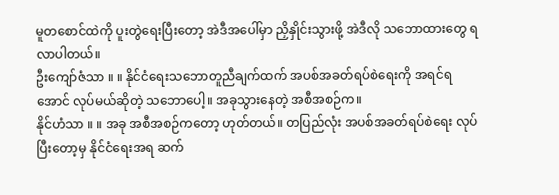မူတစောင်ထဲကို ပူးတွဲရေးပြီးတော့ အဲဒီအပေါ်မှာ ညှိနှိုင်းသွားဖို့ အဲဒီလို သဘောထားတွေ ရလာပါတယ်။
ဦးကျော်ဇံသာ ။ ။ နိုင်ငံရေးသဘောတူညီချက်ထက် အပစ်အခတ်ရပ်စဲရေးကို အရင်ရအောင် လုပ်မယ်ဆိုတဲ့ သဘောပေါ့။ အခုသွားနေတဲ့ အစီအစဉ်က။
နိုင်ဟံသာ ။ ။ အခု အစီအစဉ်ကတော့ ဟုတ်တယ်။ တပြည်လုံး အပစ်အခတ်ရပ်စဲရေး လုပ်ပြီးတော့မှ နိုင်ငံရေးအရ ဆက်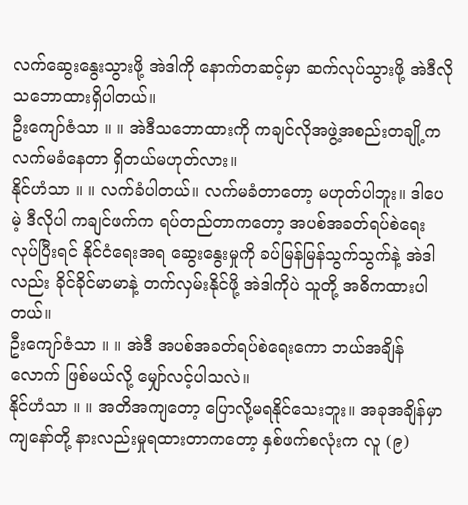လက်ဆွေးနွေးသွားဖို့ အဲဒါကို နောက်တဆင့်မှာ ဆက်လုပ်သွားဖို့ အဲဒီလို သဘောထားရှိပါတယ်။
ဦးကျော်ဇံသာ ။ ။ အဲဒီသဘောထားကို ကချင်လိုအဖွဲ့အစည်းတချို့က လက်မခံနေတာ ရှိတယ်မဟုတ်လား။
နိုင်ဟံသာ ။ ။ လက်ခံပါတယ်။ လက်မခံတာတော့ မဟုတ်ပါဘူး။ ဒါပေမဲ့ ဒီလိုပါ ကချင်ဖက်က ရပ်တည်တာကတော့ အပစ်အခတ်ရပ်စဲရေး လုပ်ပြီးရင် နိုင်ငံရေးအရ ဆွေးနွေးမှုကို ခပ်မြန်မြန်သွက်သွက်နဲ့ အဲဒါလည်း ခိုင်ခိုင်မာမာနဲ့ တက်လှမ်းနိုင်ဖို့ အဲဒါကိုပဲ သူတို့ အဓိကထားပါတယ်။
ဦးကျော်ဇံသာ ။ ။ အဲဒီ အပစ်အခတ်ရပ်စဲရေးကော ဘယ်အချိန်လောက် ဖြစ်မယ်လို့ မျှော်လင့်ပါသလဲ။
နိုင်ဟံသာ ။ ။ အတိအကျတော့ ပြောလို့မရနိုင်သေးဘူး။ အခုအချိန်မှာ ကျနော်တို့ နားလည်းမှုရထားတာကတော့ နှစ်ဖက်စလုံးက လူ (၉)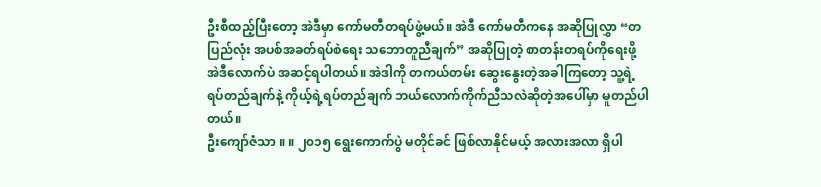ဦးစီထည့်ပြီးတော့ အဲဒီမှာ ကော်မတီတရပ်ဖွဲ့မယ်။ အဲဒီ ကော်မတီကနေ အဆိုပြုလွှာ “တပြည်လုံး အပစ်အခတ်ရပ်စဲရေး သဘောတူညီချက်” အဆိုပြုတဲ့ စာတန်းတရပ်ကိုရေးဖို့ အဲဒီလောက်ပဲ အဆင့်ရပါတယ်။ အဲဒါကို တကယ်တမ်း ဆွေးနွေးတဲ့အခါကြတော့ သူ့ရဲ့ ရပ်တည်ချက်နဲ့ ကိုယ့်ရဲ့ရပ်တည်ချက် ဘယ်လောက်ကိုက်ညီသလဲဆိုတဲ့အပေါ်မှာ မူတည်ပါတယ်။
ဦးကျော်ဇံသာ ။ ။ ၂၀၁၅ ရွေးကောက်ပွဲ မတိုင်ခင် ဖြစ်လာနိုင်မယ့် အလားအလာ ရှိပါ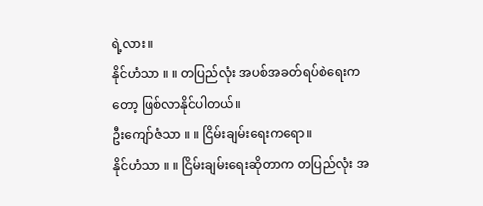ရဲ့လား။
နိုင်ဟံသာ ။ ။ တပြည်လုံး အပစ်အခတ်ရပ်စဲရေးကတော့ ဖြစ်လာနိုင်ပါတယ်။
ဦးကျော်ဇံသာ ။ ။ ငြိမ်းချမ်းရေးကရော။
နိုင်ဟံသာ ။ ။ ငြိမ်းချမ်းရေးဆိုတာက တပြည်လုံး အ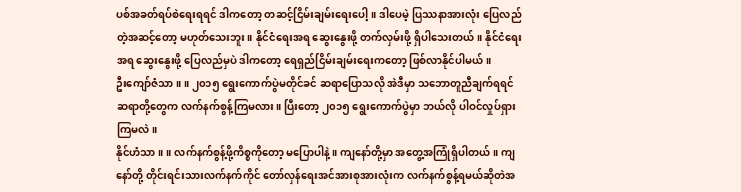ပစ်အခတ်ရပ်စဲရေးရရင် ဒါကတော့ တဆင့်ငြိမ်းချမ်းရေးပေါ့။ ဒါပေမဲ့ ပြဿနာအားလုံး ပြေလည်တဲ့အဆင့်တော့ မဟုတ်သေးဘူး။ နိုင်ငံရေးအရ ဆွေးနွေးဖို့ တက်လှမ်းဖို့ ရှိပါသေးတယ်။ နိုင်ငံရေးအရ ဆွေးနွေးဖို့ ပြေလည်မှပဲ ဒါကတော့ ရေရှည်ငြိမ်းချမ်းရေးကတော့ ဖြစ်လာနိုင်ပါမယ်။
ဦးကျော်ဇံသာ ။ ။ ၂၀၁၅ ရွေးကောက်ပွဲမတိုင်ခင် ဆရာပြောသလို အဲဒီမှာ သဘောတူညီချက်ရရင် ဆရာတို့တွေက လက်နက်စွန့်ကြမလား။ ပြီးတော့ ၂၀၁၅ ရွေးကောက်ပွဲမှာ ဘယ်လို ပါဝင်လှုပ်ရှားကြမလဲ။
နိုင်ဟံသာ ။ ။ လက်နက်စွန့်ဖို့ကိစ္စကိုတော့ မပြောပါနဲ့။ ကျနော်တို့မှာ အတွေ့အကြုံရှိပါတယ်။ ကျနော်တို့ တိုင်းရင်းသားလက်နက်ကိုင် တော်လှန်ရေးအင်အားစုအားလုံးက လက်နက်စွန့်ရမယ်ဆိုတဲအ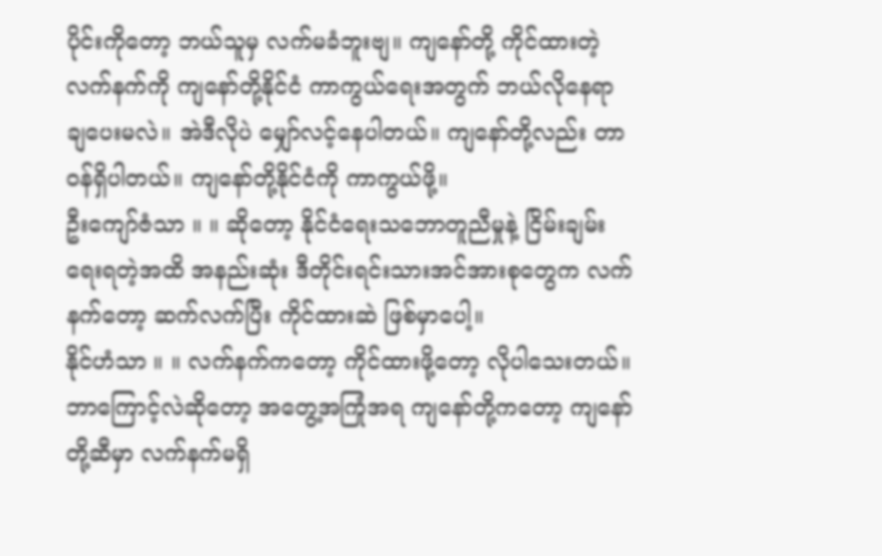ပိုင်းကိုတော့ ဘယ်သူမှ လက်မခံဘူးဗျ။ ကျနော်တို့ ကိုင်ထားတဲ့ လက်နက်ကို ကျနော်တို့နိုင်ငံ ကာကွယ်ရေးအတွက် ဘယ်လိုနေရာ ချပေးမလဲ။ အဲဒီလိုပဲ မျှော်လင့်နေပါတယ်။ ကျနော်တို့လည်း တာဝန်ရှိပါတယ်။ ကျနော်တို့နိုင်ငံကို ကာကွယ်ဖို့။
ဦးကျော်ဇံသာ ။ ။ ဆိုတော့ နိုင်ငံရေးသဘောတူညီမှုနဲ့ ငြိမ်းချမ်းရေးရတဲ့အထိ အနည်းဆုံး ဒီတိုင်းရင်းသားအင်အားစုတွေက လက်နက်တော့ ဆက်လက်ပြီး ကိုင်ထားဆဲ ဖြစ်မှာပေါ့။
နိုင်ဟံသာ ။ ။ လက်နက်ကတော့ ကိုင်ထားဖို့တော့ လိုပါသေးတယ်။ ဘာကြောင့်လဲဆိုတော့ အတွေ့အကြုံအရ ကျနော်တို့ကတော့ ကျနော်တို့ဆီမှာ လက်နက်မရှိ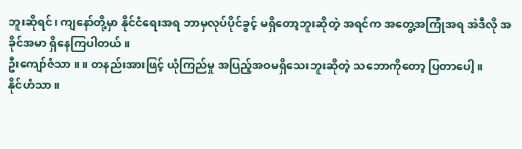ဘူးဆိုရင်၊ ကျနော်တို့မှာ နိုင်ငံရေးအရ ဘာမှလုပ်ပိုင်ခွင့် မရှိတော့ဘူးဆိုတဲ့ အရင်က အတွေ့အကြုံအရ အဲဒီလို အခိုင်အမာ ရှိနေကြပါတယ်။
ဦးကျော်ဇံသာ ။ ။ တနည်းအားဖြင့် ယုံကြည်မှု အပြည့်အဝမရှိသေးဘူးဆိုတဲ့ သဘောကိုတော့ ပြတာပေါ့။
နိုင်ဟံသာ ။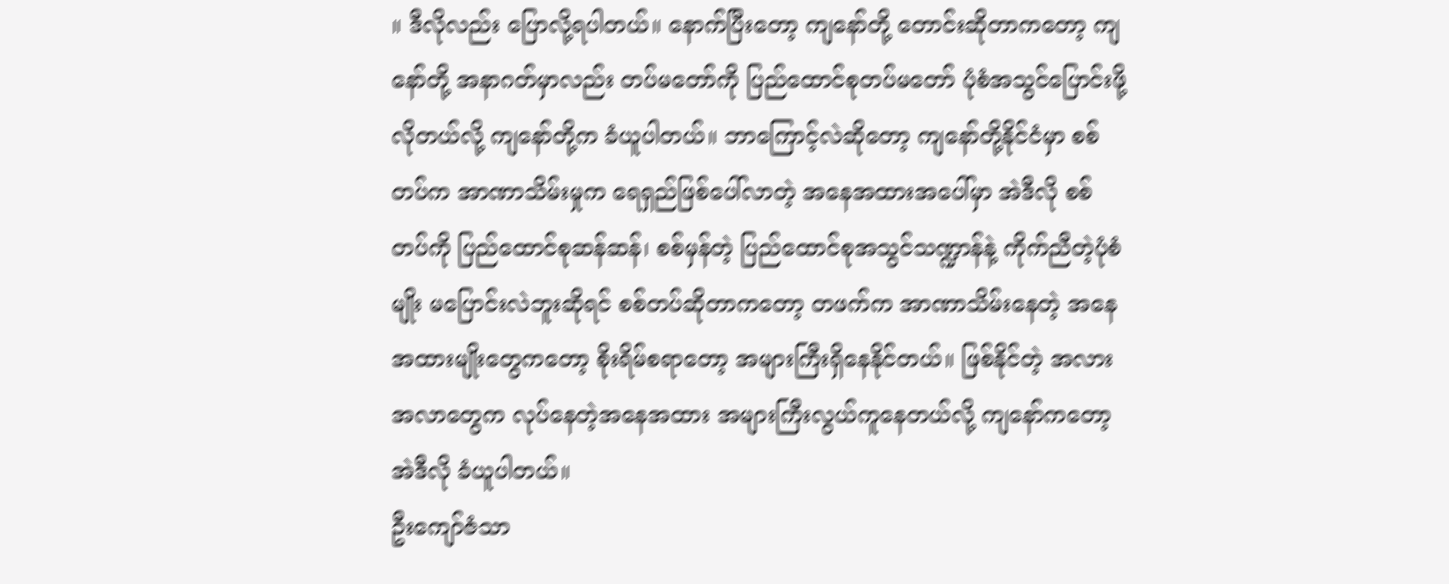။ ဒီလိုလည်း ပြောလို့ရပါတယ်။ နောက်ပြီးတော့ ကျနော်တို့ တောင်းဆိုတာကတော့ ကျနော်တို့ အနာဂတ်မှာလည်း တပ်မတော်ကို ပြည်ထောင်စုတပ်မတော် ပုံစံအသွင်ပြောင်းဖို့လိုတယ်လို့ ကျနော်တို့က ခံယူပါတယ်။ ဘာကြောင့်လဲဆိုတော့ ကျနော်တို့နိုင်ငံမှာ စစ်တပ်က အာဏာသိမ်းမှုက ရေရှည်ဖြစ်ပေါ်လာတဲ့ အနေအထားအပေါ်မှာ အဲဒီလို စစ်တပ်ကို ပြည်ထောင်စုဆန်ဆန်၊ စစ်မှန်တဲ့ ပြည်ထောင်စုအသွင်သဏ္ဍာန်နဲ့ ကိုက်ညီတဲ့ပုံစံမျိုး မပြောင်းလဲဘူးဆိုရင် စစ်တပ်ဆိုတာကတော့ တဖက်က အာဏာသိမ်းနေတဲ့ အနေအထားမျိုးတွေကတော့ စိုးရိမ်စရာတော့ အများကြီးရှိနေနိုင်တယ်။ ဖြစ်နိုင်တဲ့ အလားအလာတွေက လုပ်နေတဲ့အနေအထား အများကြီးလွယ်ကူနေတယ်လို့ ကျနော်ကတော့ အဲဒီလို ခံယူပါတယ်။
ဦးကျော်ဇံသာ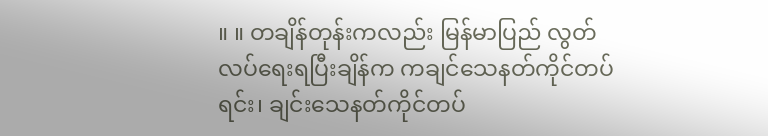။ ။ တချိန်တုန်းကလည်း မြန်မာပြည် လွတ်လပ်ရေးရပြီးချိန်က ကချင်သေနတ်ကိုင်တပ်ရင်း၊ ချင်းသေနတ်ကိုင်တပ်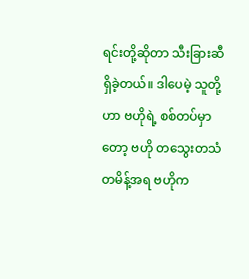ရင်းတို့ဆိုတာ သီးခြားဆီရှိခဲ့တယ်။ ဒါပေမဲ့ သူတို့ဟာ ဗဟိုရဲ့ စစ်တပ်မှာတော့ ဗဟို တသွေးတသံတမိန့်အရ ဗဟိုက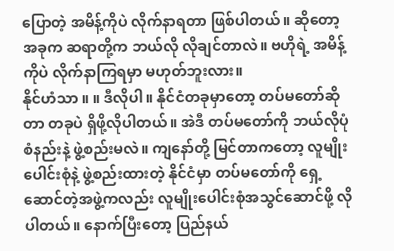ပြောတဲ့ အမိန့်ကိုပဲ လိုက်နာရတာ ဖြစ်ပါတယ်။ ဆိုတော့ အခုက ဆရာတို့က ဘယ်လို လိုချင်တာလဲ။ ဗဟိုရဲ့ အမိန့်ကိုပဲ လိုက်နာကြရမှာ မဟုတ်ဘူးလား။
နိုင်ဟံသာ ။ ။ ဒီလိုပါ။ နိုင်ငံတခုမှာတော့ တပ်မတော်ဆိုတာ တခုပဲ ရှိဖို့လိုပါတယ်။ အဲဒီ တပ်မတော်ကို ဘယ်လိုပုံစံနည်းနဲ့ ဖွဲ့စည်းမလဲ။ ကျနော်တို့ မြင်တာကတော့ လူမျိုးပေါင်းစုံနဲ့ ဖွဲ့စည်းထားတဲ့ နိုင်ငံမှာ တပ်မတော်ကို ရှေ့ဆောင်တဲ့အဖွဲ့ကလည်း လူမျိုးပေါင်းစုံအသွင်ဆောင်ဖို့ လိုပါတယ်။ နောက်ပြီးတော့ ပြည်နယ်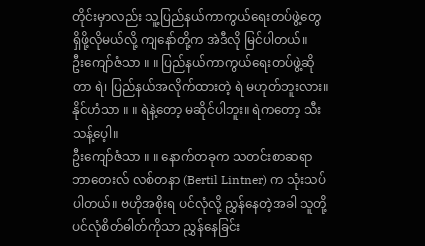တိုင်းမှာလည်း သူ့ပြည်နယ်ကာကွယ်ရေးတပ်ဖွဲ့တွေ ရှိဖို့လိုမယ်လို့ ကျနော်တို့က အဲဒီလို မြင်ပါတယ်။
ဦးကျော်ဇံသာ ။ ။ ပြည်နယ်ကာကွယ်ရေးတပ်ဖွဲ့ဆိုတာ ရဲ၊ ပြည်နယ်အလိုက်ထားတဲ့ ရဲ မဟုတ်ဘူးလား။
နိုင်ဟံသာ ။ ။ ရဲနဲ့တော့ မဆိုင်ပါဘူး။ ရဲကတော့ သီးသန့်ပေ့ါ။
ဦးကျော်ဇံသာ ။ ။ နောက်တခုက သတင်းစာဆရာ ဘာတေးလ် လစ်တနာ (Bertil Lintner) က သုံးသပ်ပါတယ်။ ဗဟိုအစိုးရ ပင်လုံလို့ ညွှန်နေတဲ့အခါ သူတို့ပင်လုံစိတ်ဓါတ်ကိုသာ ညွှန်နေခြင်း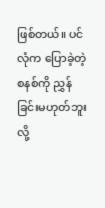ဖြစ်တယ်။ ပင်လုံက ပြောခဲ့တဲ့စနစ်ကို ညွှန်ခြင်းမဟုတ်ဘူးလို့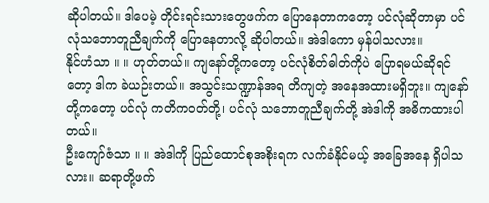ဆိုပါတယ်။ ဒါပေမဲ့ တိုင်းရင်းသားတွေဖက်က ပြောနေတာကတော့ ပင်လုံဆိုတာမှာ ပင်လုံသဘောတူညီချက်ကို ပြောနေတာလို့ ဆိုပါတယ်။ အဲဒါကော မှန်ပါသလား။
နိုင်ဟံသာ ။ ။ ဟုတ်တယ်။ ကျနော်တို့ကတော့ ပင်လုံစိတ်ဓါတ်ကိုပဲ ပြောရမယ်ဆိုရင်တော့ ဒါက ခဲယဉ်းတယ်။ အသွင်းသဏ္ဍာန်အရ တိကျတဲ့ အနေအထားမရှိဘူး။ ကျနော်တို့ကတော့ ပင်လုံ ကတိကဝတ်တို့၊ ပင်လုံ သဘောတူညီချက်တို့ အဲဒါကို အဓိကထားပါတယ်။
ဦးကျော်ဇံသာ ။ ။ အဲဒါကို ပြည်ထောင်စုအစိုးရက လက်ခံနိုင်မယ့် အခြေအနေ ရှိပါသလား။ ဆရာတို့ဖက်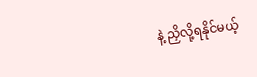နဲ့ ညှိလို့ရနိုင်မယ့်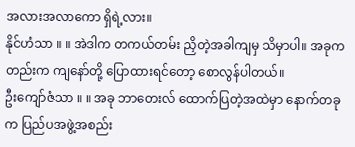အလားအလာကော ရှိရဲ့လား။
နိုင်ဟံသာ ။ ။ အဲဒါက တကယ်တမ်း ညှိတဲ့အခါကျမှ သိမှာပါ။ အခုကတည်းက ကျနော်တို့ ပြောထားရင်တော့ စောလွန်ပါတယ်။
ဦးကျော်ဇံသာ ။ ။ အခု ဘာတေးလ် ထောက်ပြတဲ့အထဲမှာ နောက်တခုက ပြည်ပအဖွဲ့အစည်း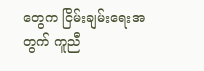တွေက ငြိမ်းချမ်းရေးအတွက် ကူညီ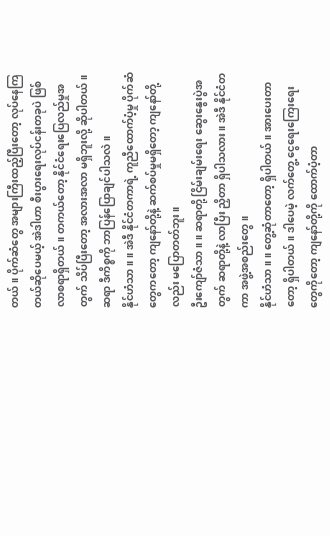တယ်။ ပိုက်ဆံတွေ အများကြီးထည့်ပြီးတော့ လုပ်နေကြတယ်ဆိုပေမယ့် အဲဒါဟာ စီးပွားရေးလုပ်ငန်းတခုပဲ ဖြစ်လာစရာရှိတယ်။ တကယ်တော့ နိုင်ငံရေးပြေလည်မှုအတွက် သိပ်ပြီးတော့ အလားအလာ မရှိဘူးလို့ ဆိုပါတယ်။ ဆရာ ဒီကိစ္စကို ဘာပြန်ပြောချင်ပါသလဲ။
နိုင်ဟံသာ ။ ။ အဲဒီ နိုင်ငံတကာရဲ့ ကူညီထောက်ပံ့မှု ပိုက်ဆံတွေကတော့ ကျနော်တို့နဲ့ ဆက်စပ်မှုမရှိတော့ ကျနော်တို့လည်း မပြောတတ်ဘူး။
ဦးကျော်ဇံသာ ။ ။ ဆရာတို့ ငြိမ်းချမ်းရေး ဆွေးနွေးပွဲအတွက် ဆရာတို့နဲ့ လာပြီး ညှိတာ ရှိပါသလား။ အဲဒီ နိုင်ငံတကာ အဖွဲ့အစည်းတွေ။
နိုင်ဟံသာ ။ ။ တွေ့ဆုံတာတော့ ရှိပါတယ်။ အားပေးတာတော့ ရှိပါတယ်။ ဒါပေမဲ့ လက်တွေ့ ငွေရေးကြေးရေးတွေကိုတော့ ကျနော်တို့ကို ထောက်ပံ့တာ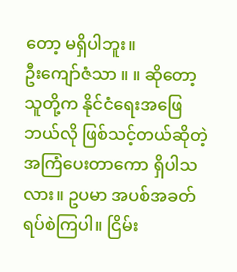တော့ မရှိပါဘူး။
ဦးကျော်ဇံသာ ။ ။ ဆိုတော့ သူတို့က နိုင်ငံရေးအဖြေ ဘယ်လို ဖြစ်သင့်တယ်ဆိုတဲ့ အကြံပေးတာကော ရှိပါသလား။ ဥပမာ အပစ်အခတ်ရပ်စဲကြပါ။ ငြိမ်း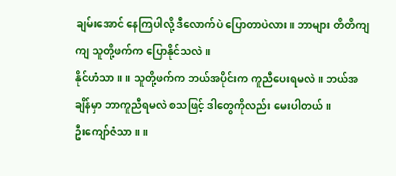ချမ်းအောင် နေကြပါလို့ ဒီလောက်ပဲ ပြောတာပဲလား။ ဘာများ တိတိကျကျ သူတို့ဖက်က ပြောနိုင်သလဲ။
နိုင်ဟံသာ ။ ။ သူတို့ဖက်က ဘယ်အပိုင်းက ကူညီပေးရမလဲ။ ဘယ်အချိန်မှာ ဘာကူညီရမလဲ စသဖြင့် ဒါတွေကိုလည်း မေးပါတယ်။
ဦးကျော်ဇံသာ ။ ။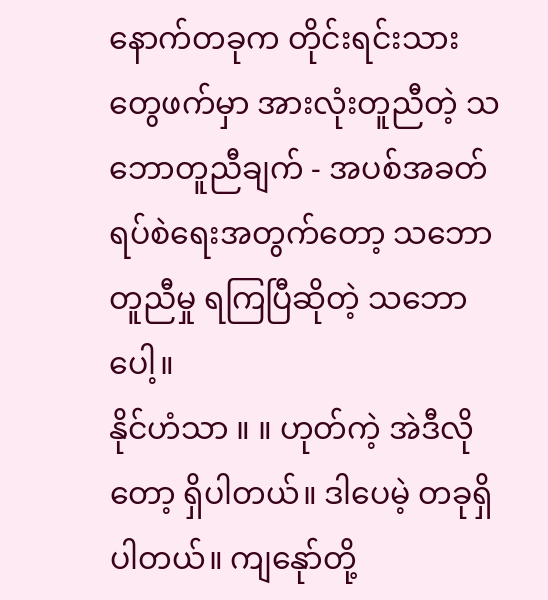နောက်တခုက တိုင်းရင်းသားတွေဖက်မှာ အားလုံးတူညီတဲ့ သဘောတူညီချက် - အပစ်အခတ်ရပ်စဲရေးအတွက်တော့ သဘောတူညီမှု ရကြပြီဆိုတဲ့ သဘောပေါ့။
နိုင်ဟံသာ ။ ။ ဟုတ်ကဲ့ အဲဒီလိုတော့ ရှိပါတယ်။ ဒါပေမဲ့ တခုရှိပါတယ်။ ကျနေုာ်တို့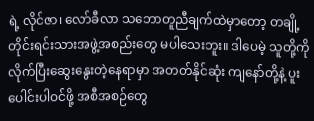ရဲ့ လိုင်ဇာ၊ လော်ခီလာ သဘောတူညီချက်ထဲမှာတော့ တချို့တိုင်းရင်းသားအဖွဲ့အစည်းတွေ မပါသေးဘူး။ ဒါပေမဲ့ သူတို့ကို လိုက်ပြီးဆွေးနွေးတဲ့နေရာမှာ အတတ်နိုင်ဆုံး ကျနော်တို့နဲ့ ပူးပေါင်းပါဝင်ဖို့ အစီအစဉ်တွေ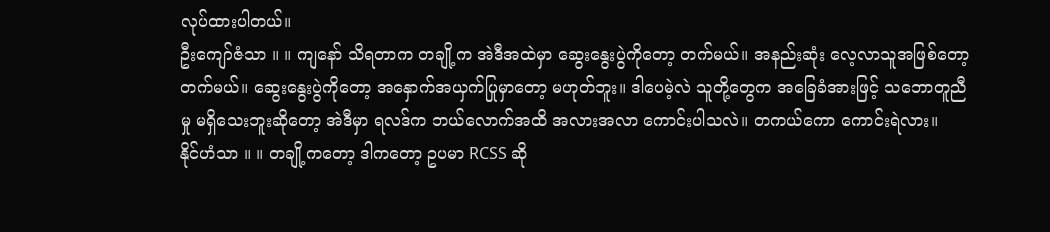လုပ်ထားပါတယ်။
ဦးကျော်ဇံသာ ။ ။ ကျနော် သိရတာက တချို့က အဲဒီအထဲမှာ ဆွေးနွေးပွဲကိုတော့ တက်မယ်။ အနည်းဆုံး လေ့လာသူအဖြစ်တော့ တက်မယ်။ ဆွေးနွေးပွဲကိုတော့ အနှောက်အယှက်ပြုမှာတော့ မဟုတ်ဘူး။ ဒါပေမဲ့လဲ သူတို့တွေက အခြေခံအားဖြင့် သဘောတူညီမှု မရှိသေးဘူးဆိုတော့ အဲဒီမှာ ရလဒ်က ဘယ်လောက်အထိ အလားအလာ ကောင်းပါသလဲ။ တကယ်ကော ကောင်းရဲလား။
နိုင်ဟံသာ ။ ။ တချို့ကတော့ ဒါကတော့ ဥပမာ RCSS ဆို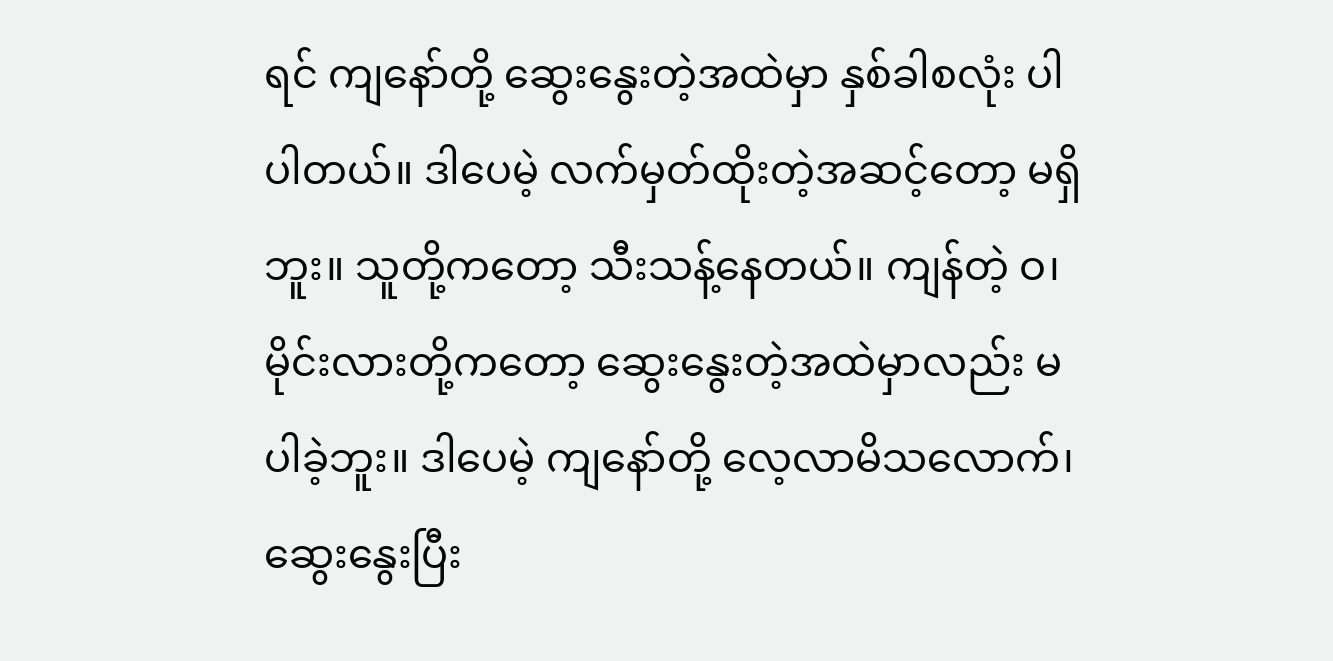ရင် ကျနော်တို့ ဆွေးနွေးတဲ့အထဲမှာ နှစ်ခါစလုံး ပါပါတယ်။ ဒါပေမဲ့ လက်မှတ်ထိုးတဲ့အဆင့်တော့ မရှိဘူး။ သူတို့ကတော့ သီးသန့်နေတယ်။ ကျန်တဲ့ ဝ၊ မိုင်းလားတို့ကတော့ ဆွေးနွေးတဲ့အထဲမှာလည်း မပါခဲ့ဘူး။ ဒါပေမဲ့ ကျနော်တို့ လေ့လာမိသလောက်၊ ဆွေးနွေးပြီး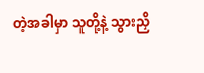တဲ့အခါမှာ သူတို့နဲ့ သွားညှိ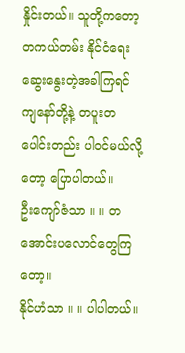နှိုင်းတယ်။ သူတို့ကတော့ တကယ်တမ်း နိုင်ငံရေး ဆွေးနွေးတဲ့အခါကြရင် ကျနော်တို့နဲ့ တပူးတပေါင်းတည်း ပါဝင်မယ်လို့တော့ ပြောပါတယ်။
ဦးကျော်ဇံသာ ။ ။ တအောင်းပလောင်တွေကြတော့။
နိုင်ဟံသာ ။ ။ ပါပါတယ်။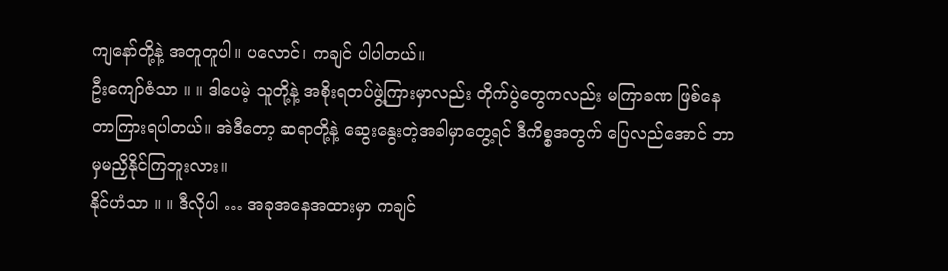ကျနော်တို့နဲ့ အတူတူပါ။ ပလောင်၊ ကချင် ပါပါတယ်။
ဦးကျော်ဇံသာ ။ ။ ဒါပေမဲ့ သူတို့နဲ့ အစိုးရတပ်ဖွဲ့ကြားမှာလည်း တိုက်ပွဲတွေကလည်း မကြာခဏ ဖြစ်နေတာကြားရပါတယ်။ အဲဒီတော့ ဆရာတို့နဲ့ ဆွေးနွေးတဲ့အခါမှာတွေ့ရင် ဒီကိစ္စအတွက် ပြေလည်အောင် ဘာမှမညှိနိုင်ကြဘူးလား။
နိုင်ဟံသာ ။ ။ ဒီလိုပါ … အခုအနေအထားမှာ ကချင်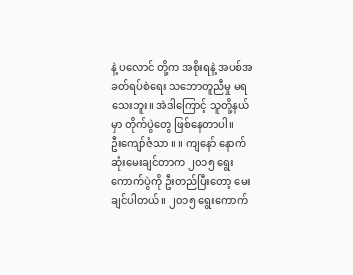နဲ့ ပလောင် တို့က အစိုးရနဲ့ အပစ်အခတ်ရပ်စဲရေး သဘောတူညီမှု မရသေးဘူး။ အဲဒါကြောင့် သူတို့နယ်မှာ တိုက်ပွဲတွေ ဖြစ်နေတာပါ။
ဦးကျော်ဇံသာ ။ ။ ကျနော် နောက်ဆုံးမေးချင်တာက ၂၀၁၅ ရွေးကောက်ပွဲကို ဦးတည်ပြီးတော့ မေးချင်ပါတယ်။ ၂၀၁၅ ရွေးကောက်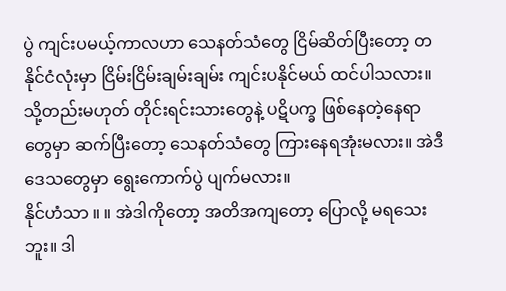ပွဲ ကျင်းပမယ့်ကာလဟာ သေနတ်သံတွေ ငြိမ်ဆိတ်ပြီးတော့ တနိုင်ငံလုံးမှာ ငြိမ်းငြိမ်းချမ်းချမ်း ကျင်းပနိုင်မယ် ထင်ပါသလား။ သို့တည်းမဟုတ် တိုင်းရင်းသားတွေနဲ့ ပဋိပက္ခ ဖြစ်နေတဲ့နေရာတွေမှာ ဆက်ပြီးတော့ သေနတ်သံတွေ ကြားနေရအုံးမလား။ အဲဒီဒေသတွေမှာ ရွေးကောက်ပွဲ ပျက်မလား။
နိုင်ဟံသာ ။ ။ အဲဒါကိုတော့ အတိအကျတော့ ပြောလို့ မရသေးဘူး။ ဒါ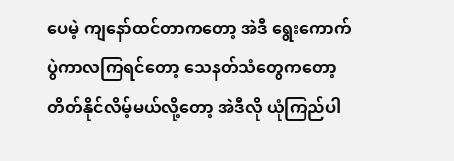ပေမဲ့ ကျနော်ထင်တာကတော့ အဲဒီ ရွေးကောက်ပွဲကာလကြရင်တော့ သေနတ်သံတွေကတော့ တိတ်နိုင်လိမ့်မယ်လို့တော့ အဲဒီလို ယုံကြည်ပါ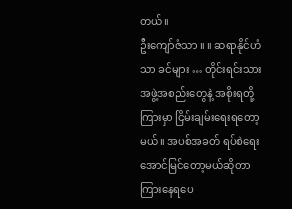တယ်။
ဦးကျော်ဇံသာ ။ ။ ဆရာနိုင်ဟံသာ ခင်များ … တိုင်းရင်းသားအဖွဲ့အစည်းတွေနဲ့ အစိုးရတို့ကြားမှာ ငြိမ်းချမ်းရေးရတော့မယ်။ အပစ်အခတ် ရပ်စဲရေး အောင်မြင်တော့မယ်ဆိုတာ ကြားနေရပေ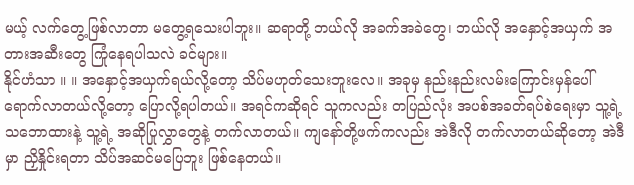မယ့် လက်တွေ့ဖြစ်လာတာ မတွေ့ရသေးပါဘူး။ ဆရာတို့ ဘယ်လို အခက်အခဲတွေ၊ ဘယ်လို အနှောင့်အယှက် အတားအဆီးတွေ ကြုံနေရပါသလဲ ခင်များ။
နိုင်ဟံသာ ။ ။ အနှောင့်အယှက်ရယ်လို့တော့ သိပ်မဟုတ်သေးဘူးလေ။ အခုမှ နည်းနည်းလမ်းကြောင်းမှန်ပေါ် ရောက်လာတယ်လို့တော့ ပြောလို့ရပါတယ်။ အရင်ကဆိုရင် သူကလည်း တပြည်လုံး အပစ်အခတ်ရပ်စဲရေးမှာ သူ့ရဲ့ သဘောထားနဲ့ သူ့ရဲ့ အဆိုပြုလွှာတွေနဲ့ တက်လာတယ်။ ကျနော်တို့ဖက်ကလည်း အဲဒီလို တက်လာတယ်ဆိုတော့ အဲဒီမှာ ညှိနှိုင်းရတာ သိပ်အဆင်မပြေဘူး ဖြစ်နေတယ်။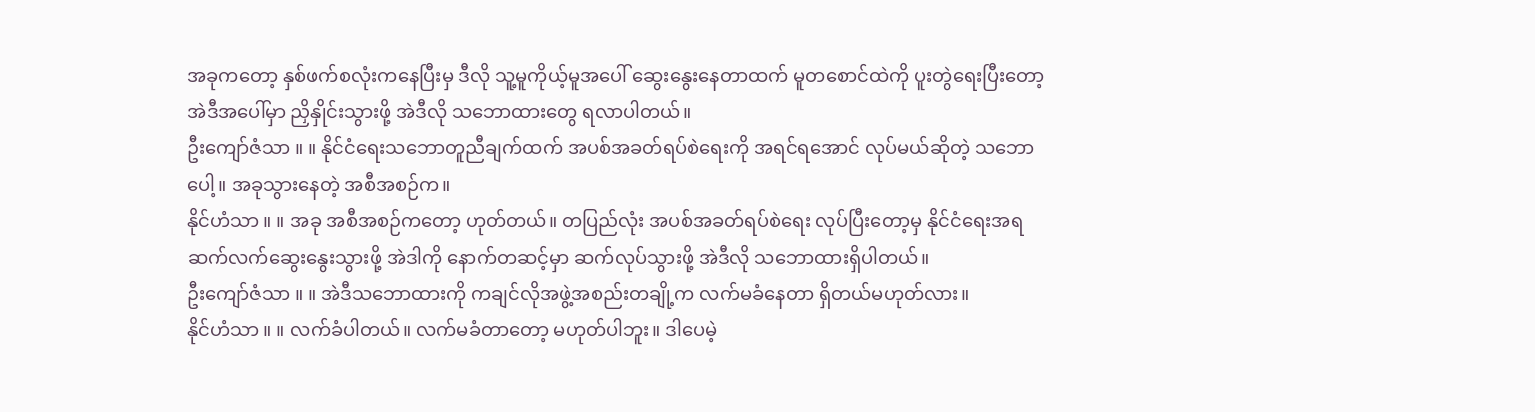အခုကတော့ နှစ်ဖက်စလုံးကနေပြီးမှ ဒီလို သူ့မူကိုယ့်မူအပေါ် ဆွေးနွေးနေတာထက် မူတစောင်ထဲကို ပူးတွဲရေးပြီးတော့ အဲဒီအပေါ်မှာ ညှိနှိုင်းသွားဖို့ အဲဒီလို သဘောထားတွေ ရလာပါတယ်။
ဦးကျော်ဇံသာ ။ ။ နိုင်ငံရေးသဘောတူညီချက်ထက် အပစ်အခတ်ရပ်စဲရေးကို အရင်ရအောင် လုပ်မယ်ဆိုတဲ့ သဘောပေါ့။ အခုသွားနေတဲ့ အစီအစဉ်က။
နိုင်ဟံသာ ။ ။ အခု အစီအစဉ်ကတော့ ဟုတ်တယ်။ တပြည်လုံး အပစ်အခတ်ရပ်စဲရေး လုပ်ပြီးတော့မှ နိုင်ငံရေးအရ ဆက်လက်ဆွေးနွေးသွားဖို့ အဲဒါကို နောက်တဆင့်မှာ ဆက်လုပ်သွားဖို့ အဲဒီလို သဘောထားရှိပါတယ်။
ဦးကျော်ဇံသာ ။ ။ အဲဒီသဘောထားကို ကချင်လိုအဖွဲ့အစည်းတချို့က လက်မခံနေတာ ရှိတယ်မဟုတ်လား။
နိုင်ဟံသာ ။ ။ လက်ခံပါတယ်။ လက်မခံတာတော့ မဟုတ်ပါဘူး။ ဒါပေမဲ့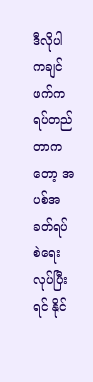ဒီလိုပါ ကချင်ဖက်က ရပ်တည်တာကတော့ အပစ်အခတ်ရပ်စဲရေး လုပ်ပြီးရင် နိုင်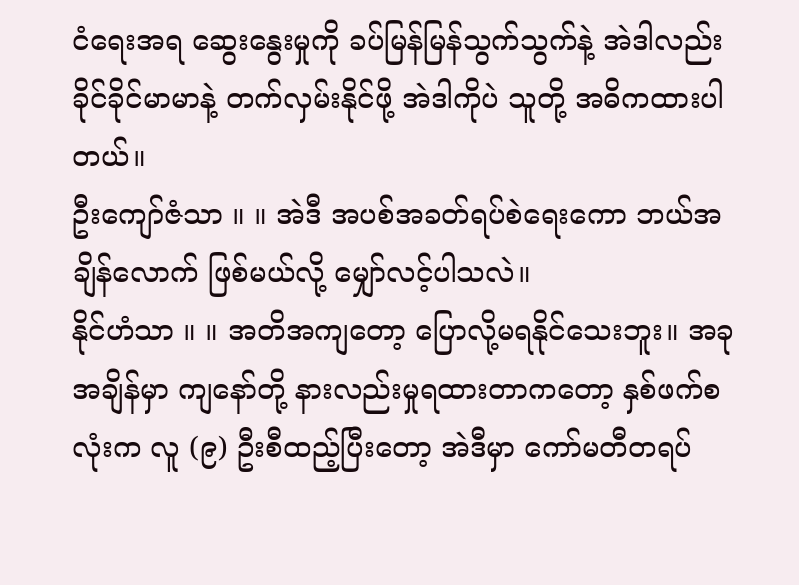ငံရေးအရ ဆွေးနွေးမှုကို ခပ်မြန်မြန်သွက်သွက်နဲ့ အဲဒါလည်း ခိုင်ခိုင်မာမာနဲ့ တက်လှမ်းနိုင်ဖို့ အဲဒါကိုပဲ သူတို့ အဓိကထားပါတယ်။
ဦးကျော်ဇံသာ ။ ။ အဲဒီ အပစ်အခတ်ရပ်စဲရေးကော ဘယ်အချိန်လောက် ဖြစ်မယ်လို့ မျှော်လင့်ပါသလဲ။
နိုင်ဟံသာ ။ ။ အတိအကျတော့ ပြောလို့မရနိုင်သေးဘူး။ အခုအချိန်မှာ ကျနော်တို့ နားလည်းမှုရထားတာကတော့ နှစ်ဖက်စလုံးက လူ (၉) ဦးစီထည့်ပြီးတော့ အဲဒီမှာ ကော်မတီတရပ်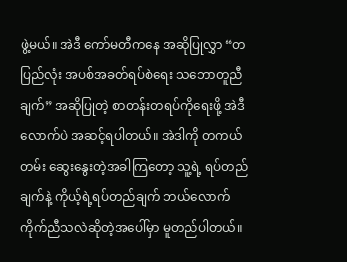ဖွဲ့မယ်။ အဲဒီ ကော်မတီကနေ အဆိုပြုလွှာ “တပြည်လုံး အပစ်အခတ်ရပ်စဲရေး သဘောတူညီချက်” အဆိုပြုတဲ့ စာတန်းတရပ်ကိုရေးဖို့ အဲဒီလောက်ပဲ အဆင့်ရပါတယ်။ အဲဒါကို တကယ်တမ်း ဆွေးနွေးတဲ့အခါကြတော့ သူ့ရဲ့ ရပ်တည်ချက်နဲ့ ကိုယ့်ရဲ့ရပ်တည်ချက် ဘယ်လောက်ကိုက်ညီသလဲဆိုတဲ့အပေါ်မှာ မူတည်ပါတယ်။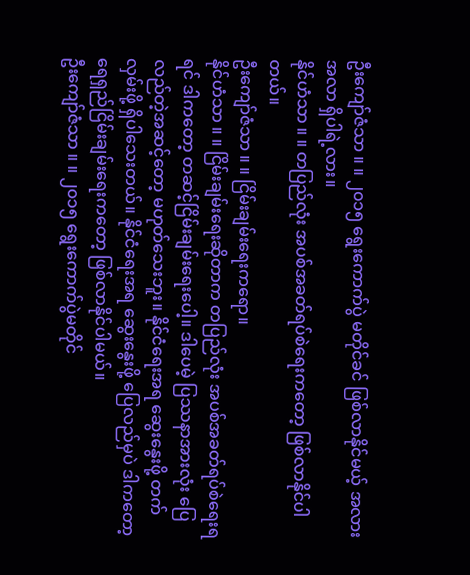ဦးကျော်ဇံသာ ။ ။ ၂၀၁၅ ရွေးကောက်ပွဲ မတိုင်ခင် ဖြစ်လာနိုင်မယ့် အလားအလာ ရှိပါရဲ့လား။
နိုင်ဟံသာ ။ ။ တပြည်လုံး အပစ်အခတ်ရပ်စဲရေးကတော့ ဖြစ်လာနိုင်ပါတယ်။
ဦးကျော်ဇံသာ ။ ။ ငြိမ်းချမ်းရေးကရော။
နိုင်ဟံသာ ။ ။ ငြိမ်းချမ်းရေးဆိုတာက တပြည်လုံး အပစ်အခတ်ရပ်စဲရေးရရင် ဒါကတော့ တဆင့်ငြိမ်းချမ်းရေးပေါ့။ ဒါပေမဲ့ ပြဿနာအားလုံး ပြေလည်တဲ့အဆင့်တော့ မဟုတ်သေးဘူး။ နိုင်ငံရေးအရ ဆွေးနွေးဖို့ တက်လှမ်းဖို့ ရှိပါသေးတယ်။ နိုင်ငံရေးအရ ဆွေးနွေးဖို့ ပြေလည်မှပဲ ဒါကတော့ ရေရှည်ငြိမ်းချမ်းရေးကတော့ ဖြစ်လာနိုင်ပါမယ်။
ဦးကျော်ဇံသာ ။ ။ ၂၀၁၅ ရွေးကောက်ပွဲမတိုင်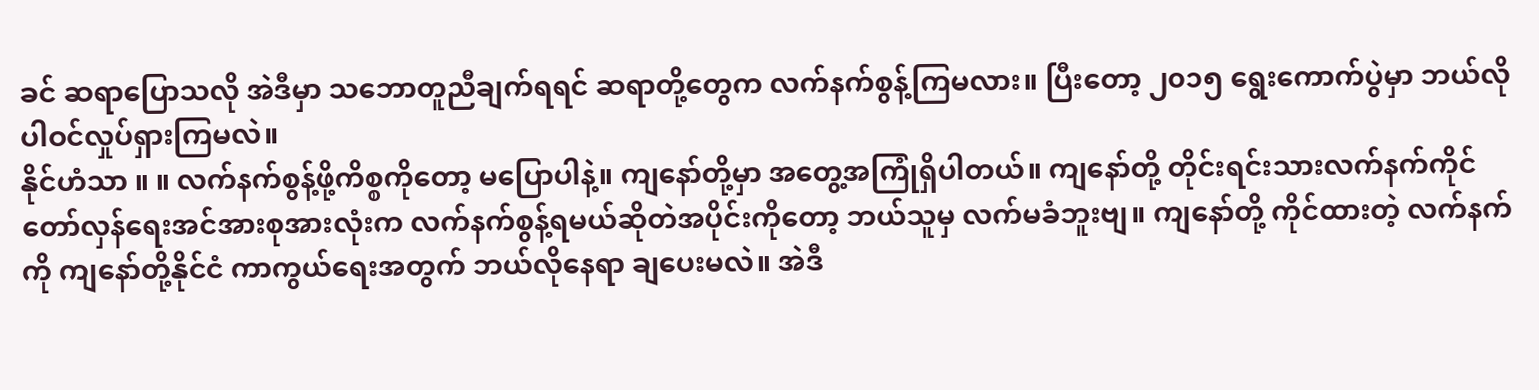ခင် ဆရာပြောသလို အဲဒီမှာ သဘောတူညီချက်ရရင် ဆရာတို့တွေက လက်နက်စွန့်ကြမလား။ ပြီးတော့ ၂၀၁၅ ရွေးကောက်ပွဲမှာ ဘယ်လို ပါဝင်လှုပ်ရှားကြမလဲ။
နိုင်ဟံသာ ။ ။ လက်နက်စွန့်ဖို့ကိစ္စကိုတော့ မပြောပါနဲ့။ ကျနော်တို့မှာ အတွေ့အကြုံရှိပါတယ်။ ကျနော်တို့ တိုင်းရင်းသားလက်နက်ကိုင် တော်လှန်ရေးအင်အားစုအားလုံးက လက်နက်စွန့်ရမယ်ဆိုတဲအပိုင်းကိုတော့ ဘယ်သူမှ လက်မခံဘူးဗျ။ ကျနော်တို့ ကိုင်ထားတဲ့ လက်နက်ကို ကျနော်တို့နိုင်ငံ ကာကွယ်ရေးအတွက် ဘယ်လိုနေရာ ချပေးမလဲ။ အဲဒီ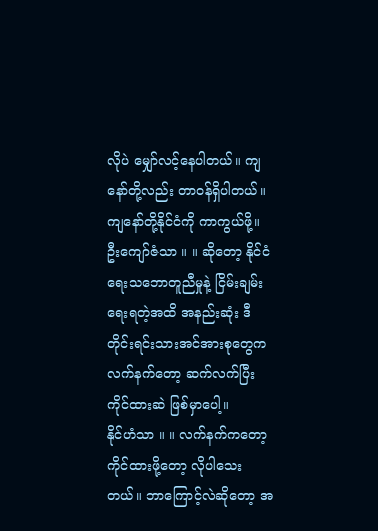လိုပဲ မျှော်လင့်နေပါတယ်။ ကျနော်တို့လည်း တာဝန်ရှိပါတယ်။ ကျနော်တို့နိုင်ငံကို ကာကွယ်ဖို့။
ဦးကျော်ဇံသာ ။ ။ ဆိုတော့ နိုင်ငံရေးသဘောတူညီမှုနဲ့ ငြိမ်းချမ်းရေးရတဲ့အထိ အနည်းဆုံး ဒီတိုင်းရင်းသားအင်အားစုတွေက လက်နက်တော့ ဆက်လက်ပြီး ကိုင်ထားဆဲ ဖြစ်မှာပေါ့။
နိုင်ဟံသာ ။ ။ လက်နက်ကတော့ ကိုင်ထားဖို့တော့ လိုပါသေးတယ်။ ဘာကြောင့်လဲဆိုတော့ အ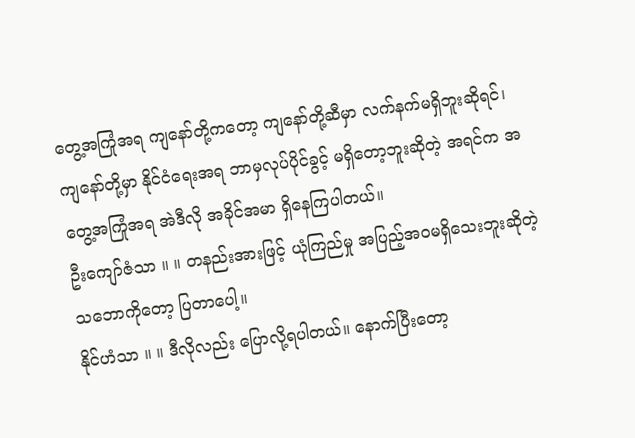တွေ့အကြုံအရ ကျနော်တို့ကတော့ ကျနော်တို့ဆီမှာ လက်နက်မရှိဘူးဆိုရင်၊ ကျနော်တို့မှာ နိုင်ငံရေးအရ ဘာမှလုပ်ပိုင်ခွင့် မရှိတော့ဘူးဆိုတဲ့ အရင်က အတွေ့အကြုံအရ အဲဒီလို အခိုင်အမာ ရှိနေကြပါတယ်။
ဦးကျော်ဇံသာ ။ ။ တနည်းအားဖြင့် ယုံကြည်မှု အပြည့်အဝမရှိသေးဘူးဆိုတဲ့ သဘောကိုတော့ ပြတာပေါ့။
နိုင်ဟံသာ ။ ။ ဒီလိုလည်း ပြောလို့ရပါတယ်။ နောက်ပြီးတော့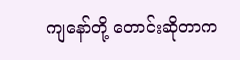ကျနော်တို့ တောင်းဆိုတာက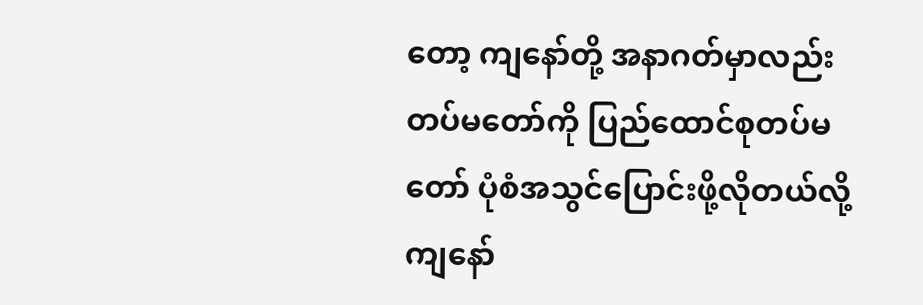တော့ ကျနော်တို့ အနာဂတ်မှာလည်း တပ်မတော်ကို ပြည်ထောင်စုတပ်မတော် ပုံစံအသွင်ပြောင်းဖို့လိုတယ်လို့ ကျနော်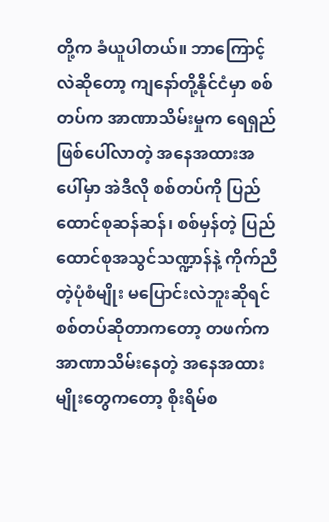တို့က ခံယူပါတယ်။ ဘာကြောင့်လဲဆိုတော့ ကျနော်တို့နိုင်ငံမှာ စစ်တပ်က အာဏာသိမ်းမှုက ရေရှည်ဖြစ်ပေါ်လာတဲ့ အနေအထားအပေါ်မှာ အဲဒီလို စစ်တပ်ကို ပြည်ထောင်စုဆန်ဆန်၊ စစ်မှန်တဲ့ ပြည်ထောင်စုအသွင်သဏ္ဍာန်နဲ့ ကိုက်ညီတဲ့ပုံစံမျိုး မပြောင်းလဲဘူးဆိုရင် စစ်တပ်ဆိုတာကတော့ တဖက်က အာဏာသိမ်းနေတဲ့ အနေအထားမျိုးတွေကတော့ စိုးရိမ်စ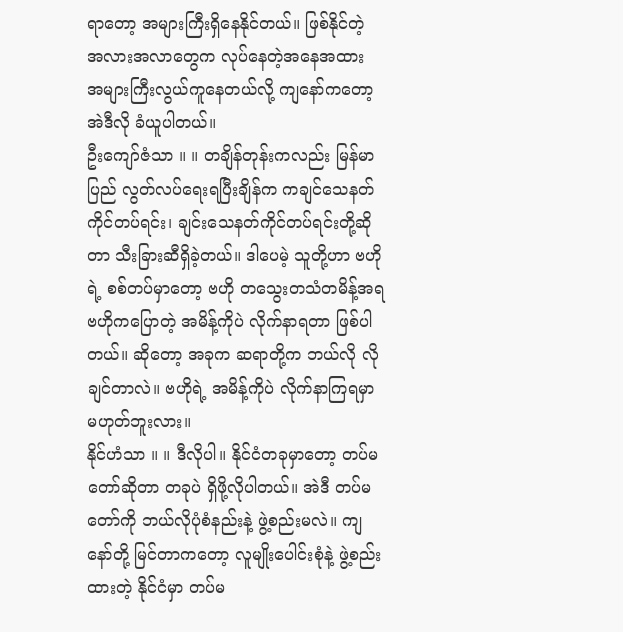ရာတော့ အများကြီးရှိနေနိုင်တယ်။ ဖြစ်နိုင်တဲ့ အလားအလာတွေက လုပ်နေတဲ့အနေအထား အများကြီးလွယ်ကူနေတယ်လို့ ကျနော်ကတော့ အဲဒီလို ခံယူပါတယ်။
ဦးကျော်ဇံသာ ။ ။ တချိန်တုန်းကလည်း မြန်မာပြည် လွတ်လပ်ရေးရပြီးချိန်က ကချင်သေနတ်ကိုင်တပ်ရင်း၊ ချင်းသေနတ်ကိုင်တပ်ရင်းတို့ဆိုတာ သီးခြားဆီရှိခဲ့တယ်။ ဒါပေမဲ့ သူတို့ဟာ ဗဟိုရဲ့ စစ်တပ်မှာတော့ ဗဟို တသွေးတသံတမိန့်အရ ဗဟိုကပြောတဲ့ အမိန့်ကိုပဲ လိုက်နာရတာ ဖြစ်ပါတယ်။ ဆိုတော့ အခုက ဆရာတို့က ဘယ်လို လိုချင်တာလဲ။ ဗဟိုရဲ့ အမိန့်ကိုပဲ လိုက်နာကြရမှာ မဟုတ်ဘူးလား။
နိုင်ဟံသာ ။ ။ ဒီလိုပါ။ နိုင်ငံတခုမှာတော့ တပ်မတော်ဆိုတာ တခုပဲ ရှိဖို့လိုပါတယ်။ အဲဒီ တပ်မတော်ကို ဘယ်လိုပုံစံနည်းနဲ့ ဖွဲ့စည်းမလဲ။ ကျနော်တို့ မြင်တာကတော့ လူမျိုးပေါင်းစုံနဲ့ ဖွဲ့စည်းထားတဲ့ နိုင်ငံမှာ တပ်မ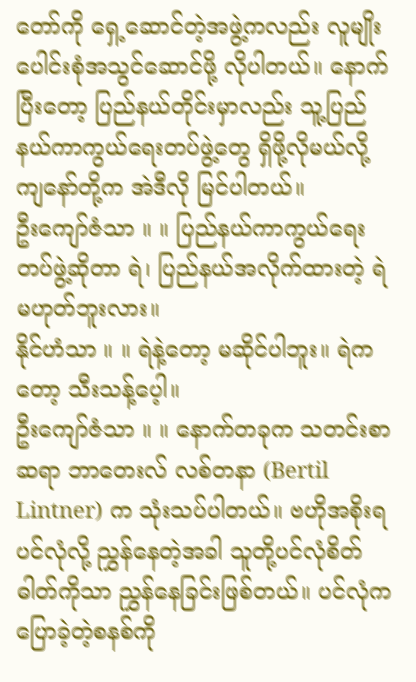တော်ကို ရှေ့ဆောင်တဲ့အဖွဲ့ကလည်း လူမျိုးပေါင်းစုံအသွင်ဆောင်ဖို့ လိုပါတယ်။ နောက်ပြီးတော့ ပြည်နယ်တိုင်းမှာလည်း သူ့ပြည်နယ်ကာကွယ်ရေးတပ်ဖွဲ့တွေ ရှိဖို့လိုမယ်လို့ ကျနော်တို့က အဲဒီလို မြင်ပါတယ်။
ဦးကျော်ဇံသာ ။ ။ ပြည်နယ်ကာကွယ်ရေးတပ်ဖွဲ့ဆိုတာ ရဲ၊ ပြည်နယ်အလိုက်ထားတဲ့ ရဲ မဟုတ်ဘူးလား။
နိုင်ဟံသာ ။ ။ ရဲနဲ့တော့ မဆိုင်ပါဘူး။ ရဲကတော့ သီးသန့်ပေ့ါ။
ဦးကျော်ဇံသာ ။ ။ နောက်တခုက သတင်းစာဆရာ ဘာတေးလ် လစ်တနာ (Bertil Lintner) က သုံးသပ်ပါတယ်။ ဗဟိုအစိုးရ ပင်လုံလို့ ညွှန်နေတဲ့အခါ သူတို့ပင်လုံစိတ်ဓါတ်ကိုသာ ညွှန်နေခြင်းဖြစ်တယ်။ ပင်လုံက ပြောခဲ့တဲ့စနစ်ကို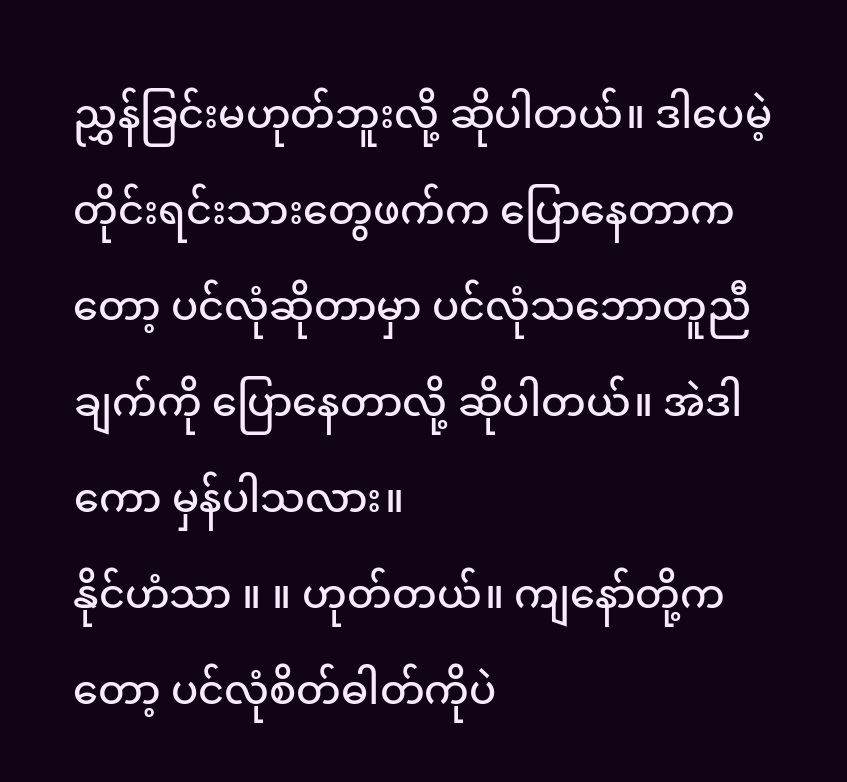ညွှန်ခြင်းမဟုတ်ဘူးလို့ ဆိုပါတယ်။ ဒါပေမဲ့ တိုင်းရင်းသားတွေဖက်က ပြောနေတာကတော့ ပင်လုံဆိုတာမှာ ပင်လုံသဘောတူညီချက်ကို ပြောနေတာလို့ ဆိုပါတယ်။ အဲဒါကော မှန်ပါသလား။
နိုင်ဟံသာ ။ ။ ဟုတ်တယ်။ ကျနော်တို့ကတော့ ပင်လုံစိတ်ဓါတ်ကိုပဲ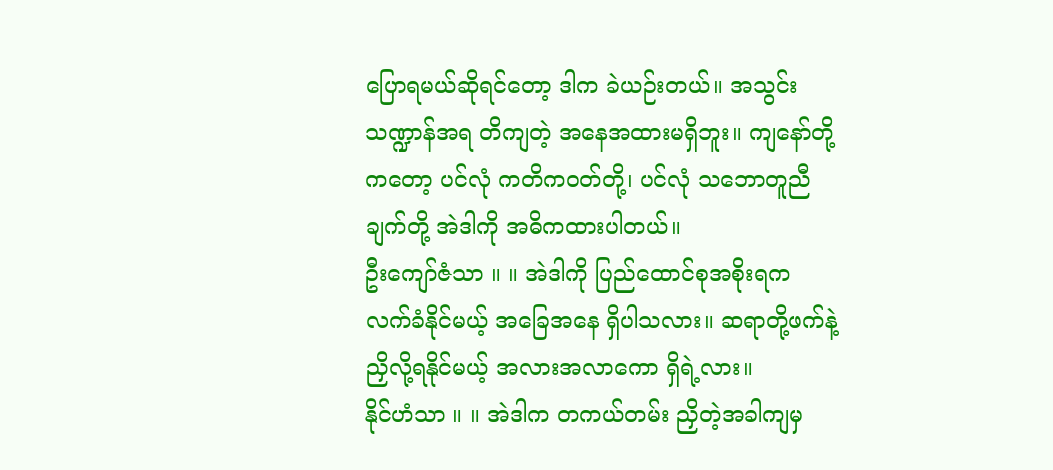ပြောရမယ်ဆိုရင်တော့ ဒါက ခဲယဉ်းတယ်။ အသွင်းသဏ္ဍာန်အရ တိကျတဲ့ အနေအထားမရှိဘူး။ ကျနော်တို့ကတော့ ပင်လုံ ကတိကဝတ်တို့၊ ပင်လုံ သဘောတူညီချက်တို့ အဲဒါကို အဓိကထားပါတယ်။
ဦးကျော်ဇံသာ ။ ။ အဲဒါကို ပြည်ထောင်စုအစိုးရက လက်ခံနိုင်မယ့် အခြေအနေ ရှိပါသလား။ ဆရာတို့ဖက်နဲ့ ညှိလို့ရနိုင်မယ့် အလားအလာကော ရှိရဲ့လား။
နိုင်ဟံသာ ။ ။ အဲဒါက တကယ်တမ်း ညှိတဲ့အခါကျမှ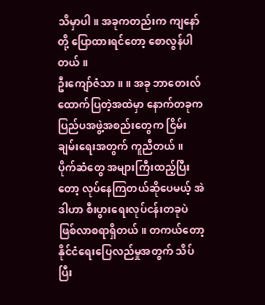သိမှာပါ။ အခုကတည်းက ကျနော်တို့ ပြောထားရင်တော့ စောလွန်ပါတယ်။
ဦးကျော်ဇံသာ ။ ။ အခု ဘာတေးလ် ထောက်ပြတဲ့အထဲမှာ နောက်တခုက ပြည်ပအဖွဲ့အစည်းတွေက ငြိမ်းချမ်းရေးအတွက် ကူညီတယ်။ ပိုက်ဆံတွေ အများကြီးထည့်ပြီးတော့ လုပ်နေကြတယ်ဆိုပေမယ့် အဲဒါဟာ စီးပွားရေးလုပ်ငန်းတခုပဲ ဖြစ်လာစရာရှိတယ်။ တကယ်တော့ နိုင်ငံရေးပြေလည်မှုအတွက် သိပ်ပြီး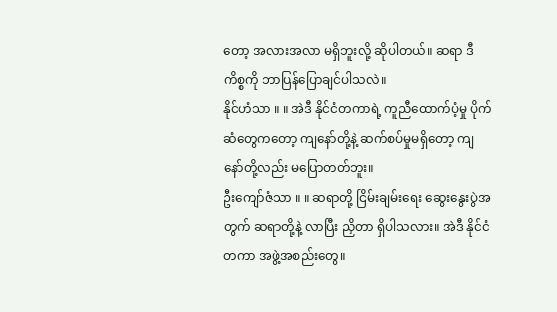တော့ အလားအလာ မရှိဘူးလို့ ဆိုပါတယ်။ ဆရာ ဒီကိစ္စကို ဘာပြန်ပြောချင်ပါသလဲ။
နိုင်ဟံသာ ။ ။ အဲဒီ နိုင်ငံတကာရဲ့ ကူညီထောက်ပံ့မှု ပိုက်ဆံတွေကတော့ ကျနော်တို့နဲ့ ဆက်စပ်မှုမရှိတော့ ကျနော်တို့လည်း မပြောတတ်ဘူး။
ဦးကျော်ဇံသာ ။ ။ ဆရာတို့ ငြိမ်းချမ်းရေး ဆွေးနွေးပွဲအတွက် ဆရာတို့နဲ့ လာပြီး ညှိတာ ရှိပါသလား။ အဲဒီ နိုင်ငံတကာ အဖွဲ့အစည်းတွေ။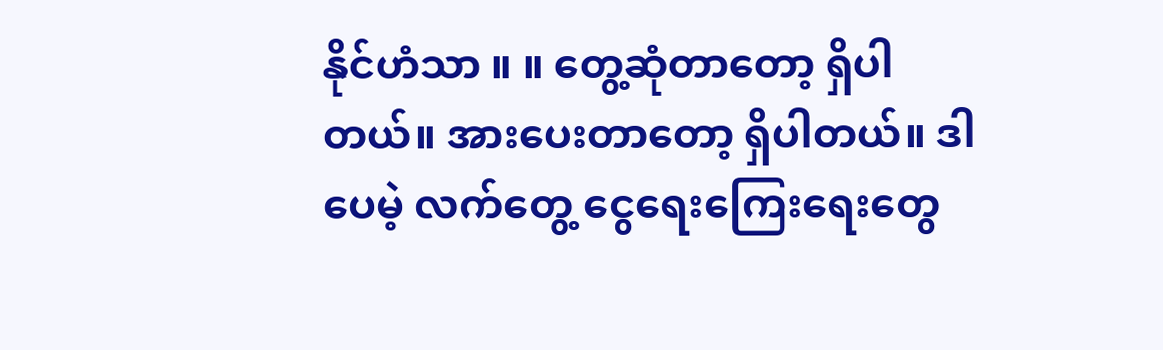နိုင်ဟံသာ ။ ။ တွေ့ဆုံတာတော့ ရှိပါတယ်။ အားပေးတာတော့ ရှိပါတယ်။ ဒါပေမဲ့ လက်တွေ့ ငွေရေးကြေးရေးတွေ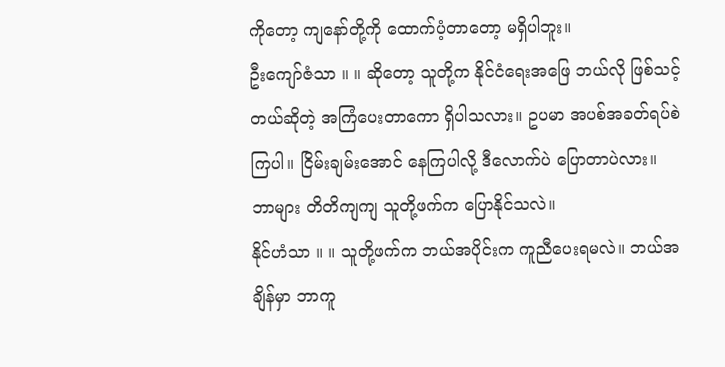ကိုတော့ ကျနော်တို့ကို ထောက်ပံ့တာတော့ မရှိပါဘူး။
ဦးကျော်ဇံသာ ။ ။ ဆိုတော့ သူတို့က နိုင်ငံရေးအဖြေ ဘယ်လို ဖြစ်သင့်တယ်ဆိုတဲ့ အကြံပေးတာကော ရှိပါသလား။ ဥပမာ အပစ်အခတ်ရပ်စဲကြပါ။ ငြိမ်းချမ်းအောင် နေကြပါလို့ ဒီလောက်ပဲ ပြောတာပဲလား။ ဘာများ တိတိကျကျ သူတို့ဖက်က ပြောနိုင်သလဲ။
နိုင်ဟံသာ ။ ။ သူတို့ဖက်က ဘယ်အပိုင်းက ကူညီပေးရမလဲ။ ဘယ်အချိန်မှာ ဘာကူ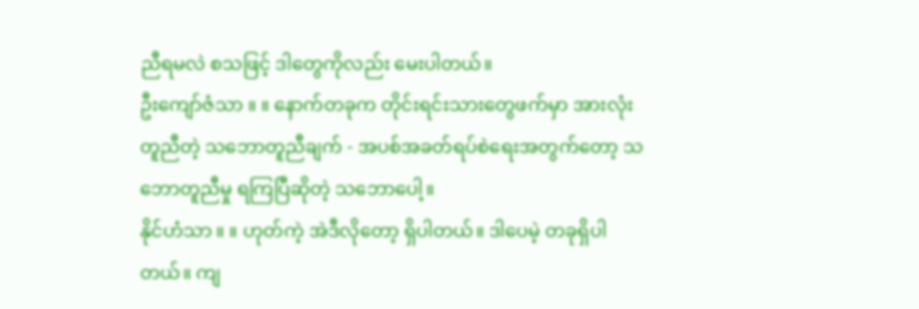ညီရမလဲ စသဖြင့် ဒါတွေကိုလည်း မေးပါတယ်။
ဦးကျော်ဇံသာ ။ ။ နောက်တခုက တိုင်းရင်းသားတွေဖက်မှာ အားလုံးတူညီတဲ့ သဘောတူညီချက် - အပစ်အခတ်ရပ်စဲရေးအတွက်တော့ သဘောတူညီမှု ရကြပြီဆိုတဲ့ သဘောပေါ့။
နိုင်ဟံသာ ။ ။ ဟုတ်ကဲ့ အဲဒီလိုတော့ ရှိပါတယ်။ ဒါပေမဲ့ တခုရှိပါတယ်။ ကျ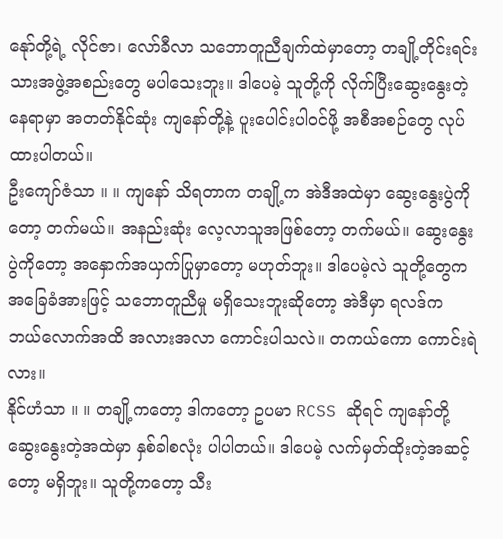နေုာ်တို့ရဲ့ လိုင်ဇာ၊ လော်ခီလာ သဘောတူညီချက်ထဲမှာတော့ တချို့တိုင်းရင်းသားအဖွဲ့အစည်းတွေ မပါသေးဘူး။ ဒါပေမဲ့ သူတို့ကို လိုက်ပြီးဆွေးနွေးတဲ့နေရာမှာ အတတ်နိုင်ဆုံး ကျနော်တို့နဲ့ ပူးပေါင်းပါဝင်ဖို့ အစီအစဉ်တွေ လုပ်ထားပါတယ်။
ဦးကျော်ဇံသာ ။ ။ ကျနော် သိရတာက တချို့က အဲဒီအထဲမှာ ဆွေးနွေးပွဲကိုတော့ တက်မယ်။ အနည်းဆုံး လေ့လာသူအဖြစ်တော့ တက်မယ်။ ဆွေးနွေးပွဲကိုတော့ အနှောက်အယှက်ပြုမှာတော့ မဟုတ်ဘူး။ ဒါပေမဲ့လဲ သူတို့တွေက အခြေခံအားဖြင့် သဘောတူညီမှု မရှိသေးဘူးဆိုတော့ အဲဒီမှာ ရလဒ်က ဘယ်လောက်အထိ အလားအလာ ကောင်းပါသလဲ။ တကယ်ကော ကောင်းရဲလား။
နိုင်ဟံသာ ။ ။ တချို့ကတော့ ဒါကတော့ ဥပမာ RCSS ဆိုရင် ကျနော်တို့ ဆွေးနွေးတဲ့အထဲမှာ နှစ်ခါစလုံး ပါပါတယ်။ ဒါပေမဲ့ လက်မှတ်ထိုးတဲ့အဆင့်တော့ မရှိဘူး။ သူတို့ကတော့ သီး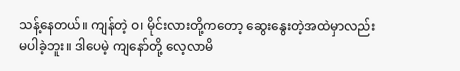သန့်နေတယ်။ ကျန်တဲ့ ဝ၊ မိုင်းလားတို့ကတော့ ဆွေးနွေးတဲ့အထဲမှာလည်း မပါခဲ့ဘူး။ ဒါပေမဲ့ ကျနော်တို့ လေ့လာမိ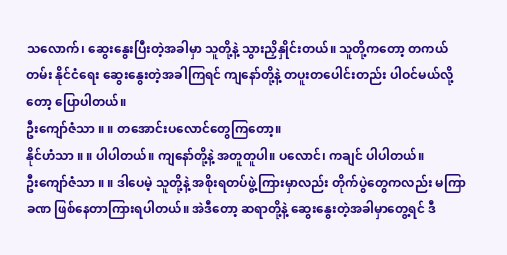သလောက်၊ ဆွေးနွေးပြီးတဲ့အခါမှာ သူတို့နဲ့ သွားညှိနှိုင်းတယ်။ သူတို့ကတော့ တကယ်တမ်း နိုင်ငံရေး ဆွေးနွေးတဲ့အခါကြရင် ကျနော်တို့နဲ့ တပူးတပေါင်းတည်း ပါဝင်မယ်လို့တော့ ပြောပါတယ်။
ဦးကျော်ဇံသာ ။ ။ တအောင်းပလောင်တွေကြတော့။
နိုင်ဟံသာ ။ ။ ပါပါတယ်။ ကျနော်တို့နဲ့ အတူတူပါ။ ပလောင်၊ ကချင် ပါပါတယ်။
ဦးကျော်ဇံသာ ။ ။ ဒါပေမဲ့ သူတို့နဲ့ အစိုးရတပ်ဖွဲ့ကြားမှာလည်း တိုက်ပွဲတွေကလည်း မကြာခဏ ဖြစ်နေတာကြားရပါတယ်။ အဲဒီတော့ ဆရာတို့နဲ့ ဆွေးနွေးတဲ့အခါမှာတွေ့ရင် ဒီ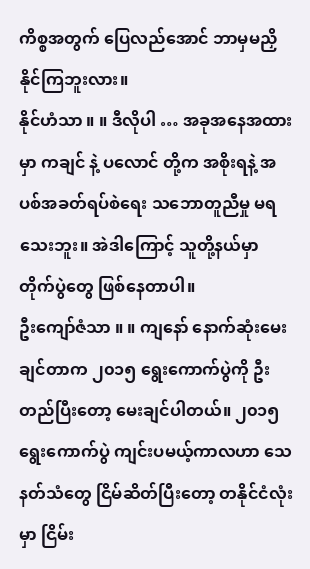ကိစ္စအတွက် ပြေလည်အောင် ဘာမှမညှိနိုင်ကြဘူးလား။
နိုင်ဟံသာ ။ ။ ဒီလိုပါ … အခုအနေအထားမှာ ကချင် နဲ့ ပလောင် တို့က အစိုးရနဲ့ အပစ်အခတ်ရပ်စဲရေး သဘောတူညီမှု မရသေးဘူး။ အဲဒါကြောင့် သူတို့နယ်မှာ တိုက်ပွဲတွေ ဖြစ်နေတာပါ။
ဦးကျော်ဇံသာ ။ ။ ကျနော် နောက်ဆုံးမေးချင်တာက ၂၀၁၅ ရွေးကောက်ပွဲကို ဦးတည်ပြီးတော့ မေးချင်ပါတယ်။ ၂၀၁၅ ရွေးကောက်ပွဲ ကျင်းပမယ့်ကာလဟာ သေနတ်သံတွေ ငြိမ်ဆိတ်ပြီးတော့ တနိုင်ငံလုံးမှာ ငြိမ်း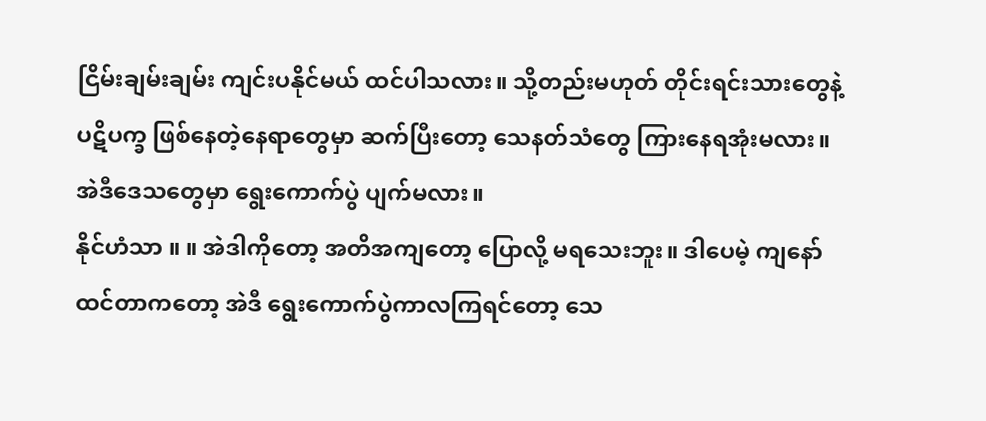ငြိမ်းချမ်းချမ်း ကျင်းပနိုင်မယ် ထင်ပါသလား။ သို့တည်းမဟုတ် တိုင်းရင်းသားတွေနဲ့ ပဋိပက္ခ ဖြစ်နေတဲ့နေရာတွေမှာ ဆက်ပြီးတော့ သေနတ်သံတွေ ကြားနေရအုံးမလား။ အဲဒီဒေသတွေမှာ ရွေးကောက်ပွဲ ပျက်မလား။
နိုင်ဟံသာ ။ ။ အဲဒါကိုတော့ အတိအကျတော့ ပြောလို့ မရသေးဘူး။ ဒါပေမဲ့ ကျနော်ထင်တာကတော့ အဲဒီ ရွေးကောက်ပွဲကာလကြရင်တော့ သေ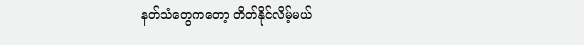နတ်သံတွေကတော့ တိတ်နိုင်လိမ့်မယ်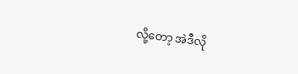လို့တော့ အဲဒီလို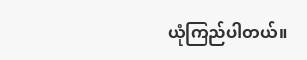ယုံကြည်ပါတယ်။